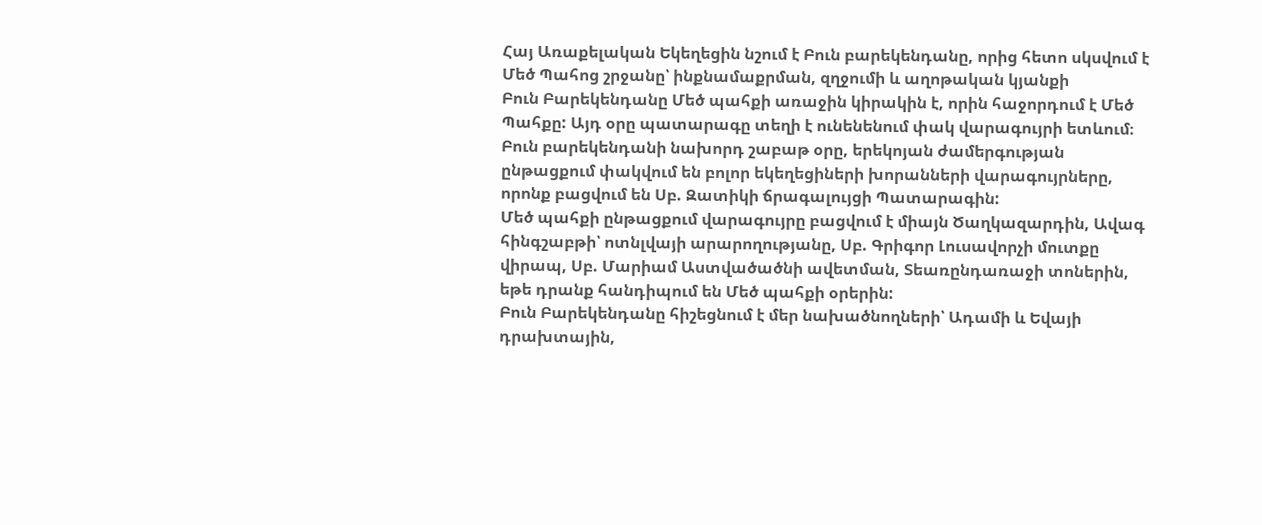Հայ Առաքելական Եկեղեցին նշում է Բուն բարեկենդանը, որից հետո սկսվում է Մեծ Պահոց շրջանը՝ ինքնամաքրման, զղջումի և աղոթական կյանքի
Բուն Բարեկենդանը Մեծ պահքի առաջին կիրակին է, որին հաջորդում է Մեծ Պահքը: Այդ օրը պատարագը տեղի է ունենենում փակ վարագույրի ետևում։
Բուն բարեկենդանի նախորդ շաբաթ օրը, երեկոյան ժամերգության ընթացքում փակվում են բոլոր եկեղեցիների խորանների վարագույրները, որոնք բացվում են Սբ. Զատիկի ճրագալույցի Պատարագին:
Մեծ պահքի ընթացքում վարագույրը բացվում է միայն Ծաղկազարդին, Ավագ հինգշաբթի՝ ոտնլվայի արարողությանը, Սբ. Գրիգոր Լուսավորչի մուտքը վիրապ, Սբ. Մարիամ Աստվածածնի ավետման, Տեառընդառաջի տոներին, եթե դրանք հանդիպում են Մեծ պահքի օրերին:
Բուն Բարեկենդանը հիշեցնում է մեր նախածնողների՝ Ադամի և Եվայի դրախտային,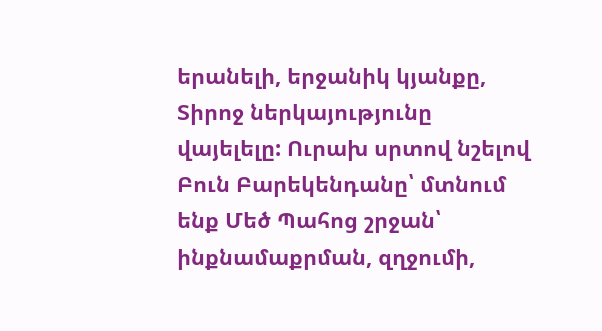երանելի, երջանիկ կյանքը, Տիրոջ ներկայությունը վայելելը: Ուրախ սրտով նշելով Բուն Բարեկենդանը՝ մտնում ենք Մեծ Պահոց շրջան՝ ինքնամաքրման, զղջումի,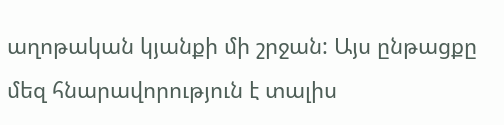աղոթական կյանքի մի շրջան: Այս ընթացքը մեզ հնարավորություն է տալիս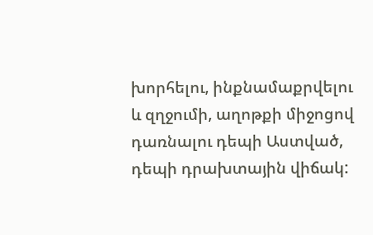խորհելու, ինքնամաքրվելու և զղջումի, աղոթքի միջոցով դառնալու դեպի Աստված, դեպի դրախտային վիճակ: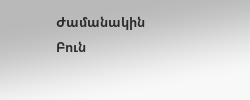Ժամանակին Բուն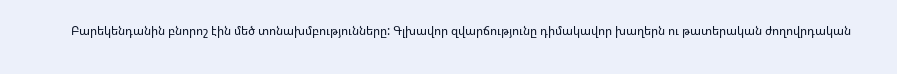Բարեկենդանին բնորոշ էին մեծ տոնախմբությունները: Գլխավոր զվարճությունը դիմակավոր խաղերն ու թատերական ժողովրդական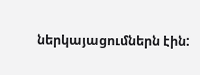ներկայացումներն էին: